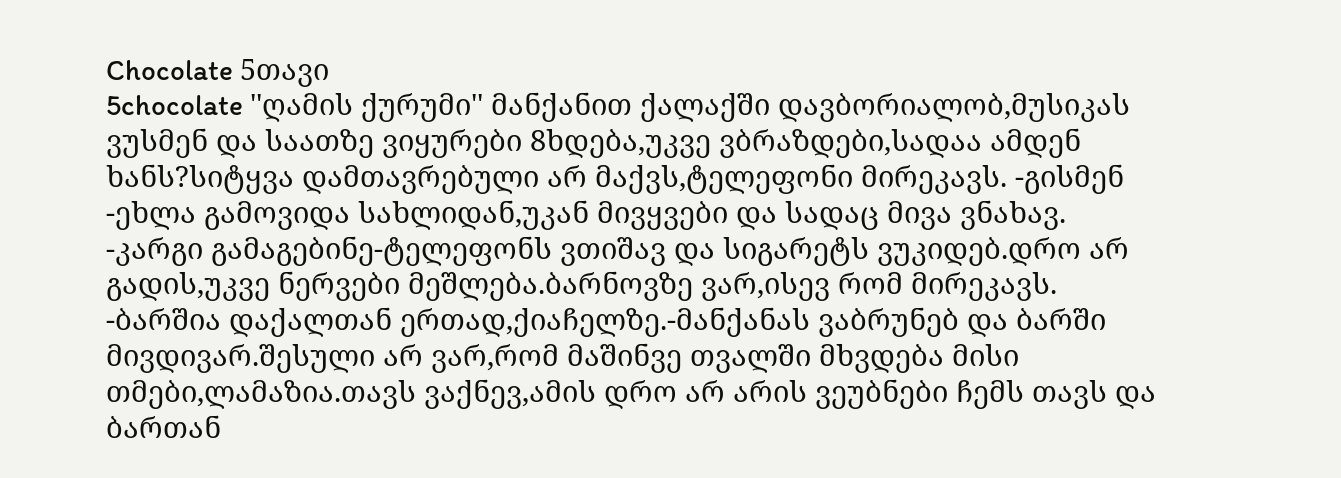Chocolate 5თავი
5chocolate ''ღამის ქურუმი'' მანქანით ქალაქში დავბორიალობ,მუსიკას ვუსმენ და საათზე ვიყურები 8ხდება,უკვე ვბრაზდები,სადაა ამდენ ხანს?სიტყვა დამთავრებული არ მაქვს,ტელეფონი მირეკავს. -გისმენ -ეხლა გამოვიდა სახლიდან,უკან მივყვები და სადაც მივა ვნახავ. -კარგი გამაგებინე-ტელეფონს ვთიშავ და სიგარეტს ვუკიდებ.დრო არ გადის,უკვე ნერვები მეშლება.ბარნოვზე ვარ,ისევ რომ მირეკავს. -ბარშია დაქალთან ერთად,ქიაჩელზე.-მანქანას ვაბრუნებ და ბარში მივდივარ.შესული არ ვარ,რომ მაშინვე თვალში მხვდება მისი თმები,ლამაზია.თავს ვაქნევ,ამის დრო არ არის ვეუბნები ჩემს თავს და ბართან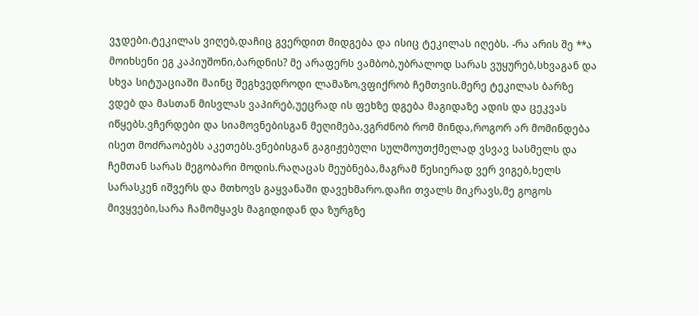ვჯდები.ტეკილას ვიღებ,დაჩიც გვერდით მიდგება და ისიც ტეკილას იღებს. -რა არის შე **ა მოიხსენი ეგ კაპიუშონი,ბარდნის? მე არაფერს ვამბობ,უბრალოდ სარას ვუყურებ,სხვაგან და სხვა სიტუაციაში მაინც შეგხვედროდი ლამაზო,ვფიქრობ ჩემთვის.მერე ტეკილას ბარზე ვდებ და მასთან მისვლას ვაპირებ,უეცრად ის ფეხზე დგება მაგიდაზე ადის და ცეკვას იწყებს.ვჩერდები და სიამოვნებისგან მეღიმება,ვგრძნობ რომ მინდა,როგორ არ მომინდება ისეთ მოძრაობებს აკეთებს.ვნებისგან გაგიჟებული სულმოუთქმელად ვსვავ სასმელს და ჩემთან სარას მეგობარი მოდის.რაღაცას მეუბნება,მაგრამ წესიერად ვერ ვიგებ,ხელს სარასკენ იშვერს და მთხოვს გაყვანაში დავეხმარო.დაჩი თვალს მიკრავს,მე გოგოს მივყვები,სარა ჩამომყავს მაგიდიდან და ზურგზე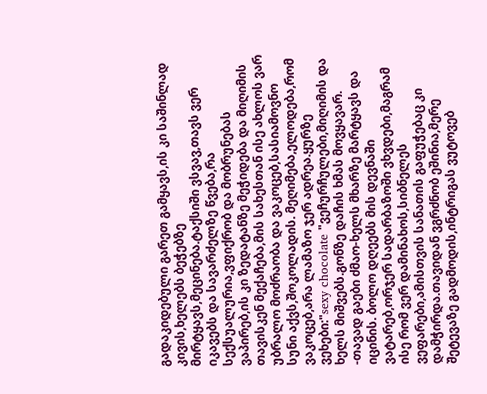გადაკიდებული გარეთ გამყავს,ის კი საშინლად კივის,ხელებს ბეჭებზე მირტყავს,მეცინება.ტაქსიში ვსვავ,თავს ვერ იკავებს და სავარძელზე წვება,რა სექსუალურია,ვფიქრობ და მობრუნებას ვაპირებ,ის კი ზედატანზე მეჭიდება და მიღიმის თავისკენ მექაჩება,მის სახესთან ისე ახლოს ვარ უბრალო მოძრაობა და ვაკოცებ,სასიამოვნო სუნი აქვს,შოკოლადის. მეღიმება,ელოდება,რომ ვაკოცებ,არა ლამაზო ჯერ ადრეა.ყურზე ვეხები:"sexy chocolate "ვეჩურჩულები,მიღიმის და ხელს მიშვებს.გონზე დაჩის ხმას მოვყავარ. -თავად გაები ძმაო-ხელს მხარზე მარტყავს და იცინის. ბოლო დღეებს მის დევნაში ვატარებ,ორჯერ სადარბაზოში ვხვდები,მაგრამ ისე რომ ვერ დამინახოს,სიბნელეს ვეფარები,ამისთვის სანათის გაფუჭებაც კი დამჭირდა.თავიდან ვგრძნობ ეშინია,მერე შეტევაზე გადმოდის,ინტრიგას ვუტოვებ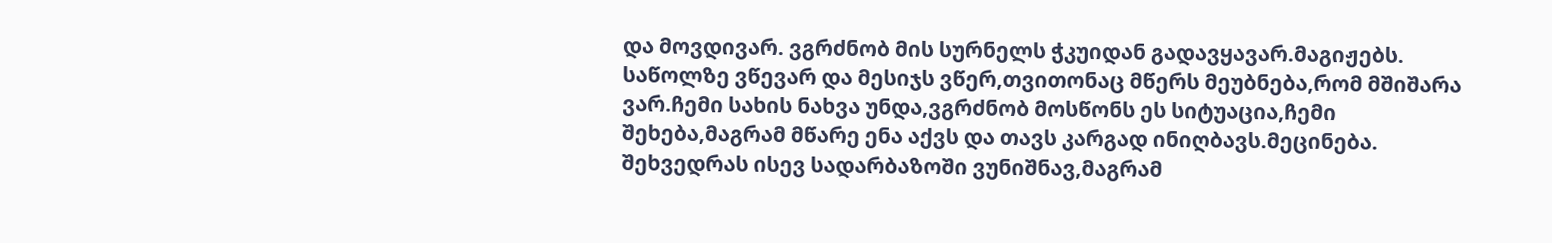და მოვდივარ. ვგრძნობ მის სურნელს ჭკუიდან გადავყავარ.მაგიჟებს. საწოლზე ვწევარ და მესიჯს ვწერ,თვითონაც მწერს მეუბნება,რომ მშიშარა ვარ.ჩემი სახის ნახვა უნდა,ვგრძნობ მოსწონს ეს სიტუაცია,ჩემი შეხება,მაგრამ მწარე ენა აქვს და თავს კარგად ინიღბავს.მეცინება. შეხვედრას ისევ სადარბაზოში ვუნიშნავ,მაგრამ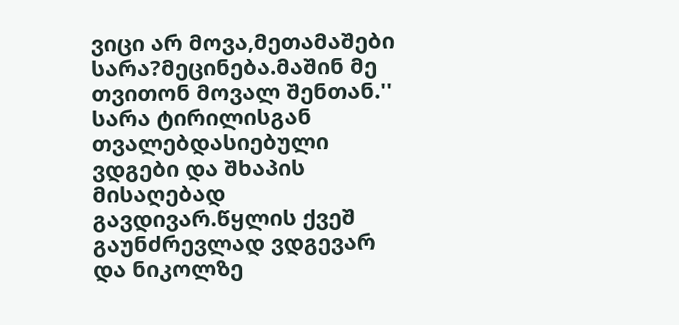ვიცი არ მოვა,მეთამაშები სარა?მეცინება.მაშინ მე თვითონ მოვალ შენთან.'' სარა ტირილისგან თვალებდასიებული ვდგები და შხაპის მისაღებად გავდივარ.წყლის ქვეშ გაუნძრევლად ვდგევარ და ნიკოლზე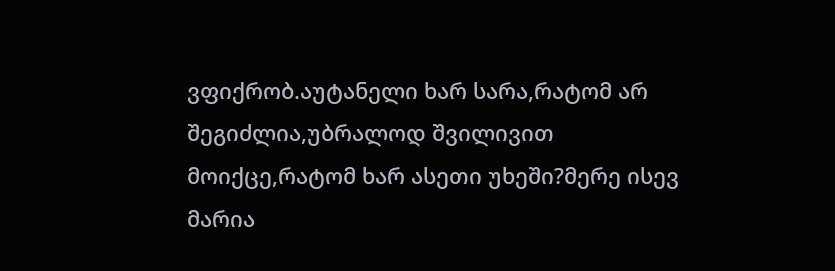ვფიქრობ.აუტანელი ხარ სარა,რატომ არ შეგიძლია,უბრალოდ შვილივით მოიქცე,რატომ ხარ ასეთი უხეში?მერე ისევ მარია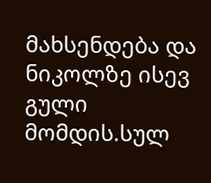მახსენდება და ნიკოლზე ისევ გული მომდის.სულ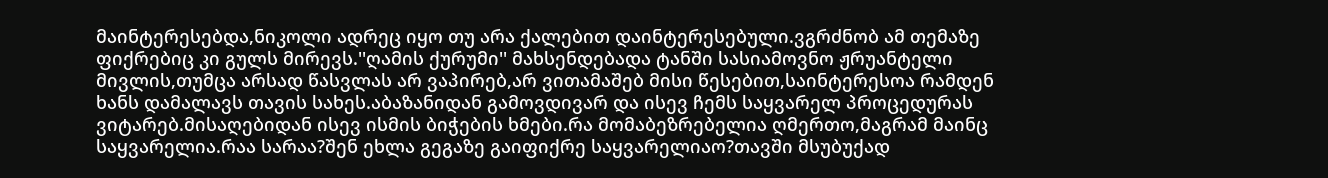მაინტერესებდა,ნიკოლი ადრეც იყო თუ არა ქალებით დაინტერესებული.ვგრძნობ ამ თემაზე ფიქრებიც კი გულს მირევს.''ღამის ქურუმი'' მახსენდებადა ტანში სასიამოვნო ჟრუანტელი მივლის,თუმცა არსად წასვლას არ ვაპირებ,არ ვითამაშებ მისი წესებით,საინტერესოა რამდენ ხანს დამალავს თავის სახეს.აბაზანიდან გამოვდივარ და ისევ ჩემს საყვარელ პროცედურას ვიტარებ.მისაღებიდან ისევ ისმის ბიჭების ხმები.რა მომაბეზრებელია ღმერთო,მაგრამ მაინც საყვარელია.რაა სარაა?შენ ეხლა გეგაზე გაიფიქრე საყვარელიაო?თავში მსუბუქად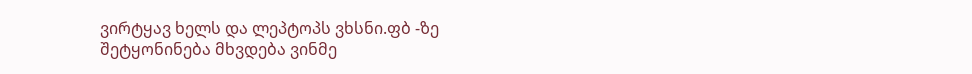ვირტყავ ხელს და ლეპტოპს ვხსნი.ფბ -ზე შეტყონინება მხვდება ვინმე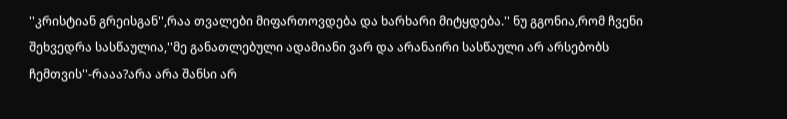''კრისტიან გრეისგან'',რაა თვალები მიფართოვდება და ხარხარი მიტყდება.'' ნუ გგონია,რომ ჩვენი შეხვედრა სასწაულია,''მე განათლებული ადამიანი ვარ და არანაირი სასწაული არ არსებობს ჩემთვის''-რააა?არა არა შანსი არ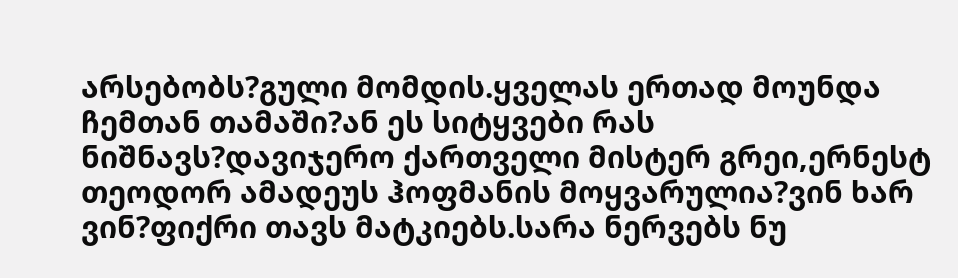არსებობს?გული მომდის.ყველას ერთად მოუნდა ჩემთან თამაში?ან ეს სიტყვები რას ნიშნავს?დავიჯერო ქართველი მისტერ გრეი,ერნესტ თეოდორ ამადეუს ჰოფმანის მოყვარულია?ვინ ხარ ვინ?ფიქრი თავს მატკიებს.სარა ნერვებს ნუ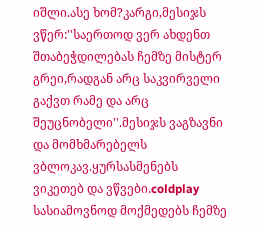იშლი.ასე ხომ?კარგი,მესიჯს ვწერ:''საერთოდ ვერ ახდენთ შთაბეჭდილებას ჩემზე მისტერ გრეი,რადგან არც საკვირველი გაქვთ რამე და არც შეუცნობელი''.მესიჯს ვაგზავნი და მომხმარებელს ვბლოკავ.ყურსასმენებს ვიკეთებ და ვწვები.coldplay სასიამოვნოდ მოქმედებს ჩემზე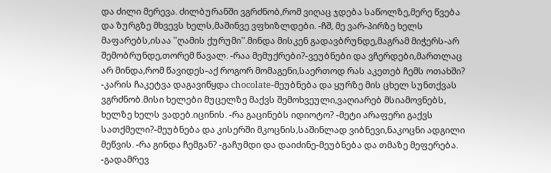და ძილი მერევა. ძილბურანში ვგრძნობ,რომ ვიღაც ჯდება საწოლზე,მერე წვება და ზურგზე მხვევს ხელს,მაშინვე ვფხიზლდები. -ჩშ, მე ვარ-პირზე ხელს მაფარებს,ისაა ''ღამის ქურუმი''.მინდა მისკენ გადავბრუნდე,მაგრამ მიჭერს-არ შემობრუნდე,თორემ წავალ. -რაა მემუქრები?-ვეუბნები და ვჩერდები,მართლაც არ მინდა,რომ წავიდეს-აქ როგორ მომაგენი,საერთოდ რას აკეთებ ჩემს ოთახში? -კარის ჩაკეტვა დაგავიწყდა chocolate-მეუბნება და ყურზე მის ცხელ სუნთქვას ვგრძნობ.მისი ხელები მუცელზე მაქვს შემოხვეული,ვაღიარებ მსიამოვნებს, ხელზე ხელს ვადებ.იცინის. -რა გაცინებს იდიოტო? -მეტი არაფერი გაქვს სათქმელი?-მეუბნება და კისერში მკოცნის,საშინლად ვიბნევი,ნაკოცნი ადგილი მეწვის. -რა გინდა ჩემგან? -გაჩუმდი და დაიძინე-მეუბნება და თმაზე მეფერება. -გადამრევ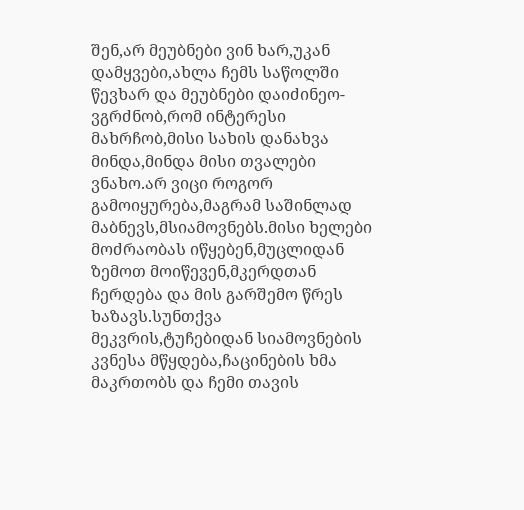შენ,არ მეუბნები ვინ ხარ,უკან დამყვები,ახლა ჩემს საწოლში წევხარ და მეუბნები დაიძინეო-ვგრძნობ,რომ ინტერესი მახრჩობ,მისი სახის დანახვა მინდა,მინდა მისი თვალები ვნახო.არ ვიცი როგორ გამოიყურება,მაგრამ საშინლად მაბნევს,მსიამოვნებს.მისი ხელები მოძრაობას იწყებენ,მუცლიდან ზემოთ მოიწევენ,მკერდთან ჩერდება და მის გარშემო წრეს ხაზავს.სუნთქვა მეკვრის,ტუჩებიდან სიამოვნების კვნესა მწყდება,ჩაცინების ხმა მაკრთობს და ჩემი თავის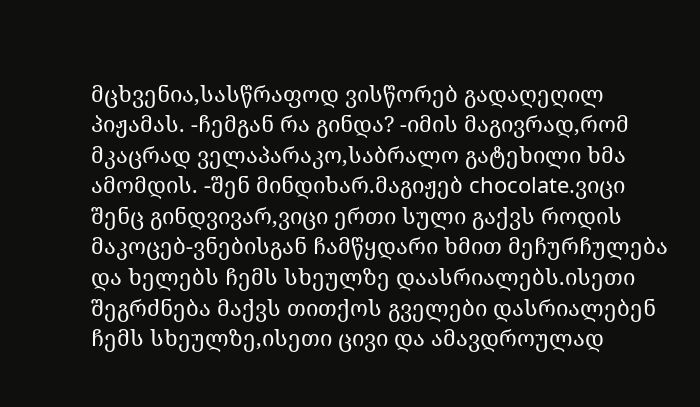მცხვენია,სასწრაფოდ ვისწორებ გადაღეღილ პიჟამას. -ჩემგან რა გინდა? -იმის მაგივრად,რომ მკაცრად ველაპარაკო,საბრალო გატეხილი ხმა ამომდის. -შენ მინდიხარ.მაგიჟებ chocolate.ვიცი შენც გინდვივარ,ვიცი ერთი სული გაქვს როდის მაკოცებ-ვნებისგან ჩამწყდარი ხმით მეჩურჩულება და ხელებს ჩემს სხეულზე დაასრიალებს.ისეთი შეგრძნება მაქვს თითქოს გველები დასრიალებენ ჩემს სხეულზე,ისეთი ცივი და ამავდროულად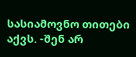სასიამოვნო თითები აქვს. -შენ არ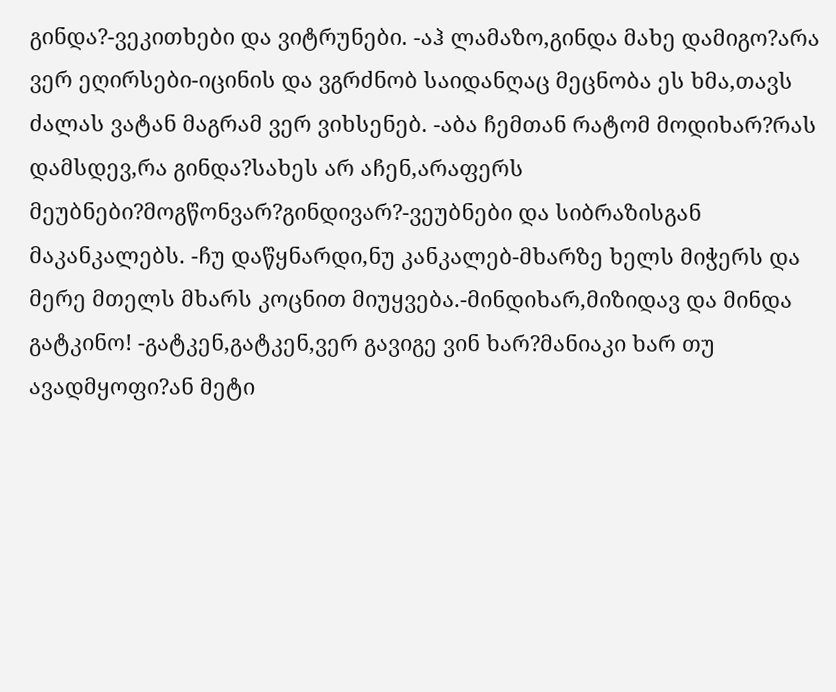გინდა?-ვეკითხები და ვიტრუნები. -აჰ ლამაზო,გინდა მახე დამიგო?არა ვერ ეღირსები-იცინის და ვგრძნობ საიდანღაც მეცნობა ეს ხმა,თავს ძალას ვატან მაგრამ ვერ ვიხსენებ. -აბა ჩემთან რატომ მოდიხარ?რას დამსდევ,რა გინდა?სახეს არ აჩენ,არაფერს მეუბნები?მოგწონვარ?გინდივარ?-ვეუბნები და სიბრაზისგან მაკანკალებს. -ჩუ დაწყნარდი,ნუ კანკალებ-მხარზე ხელს მიჭერს და მერე მთელს მხარს კოცნით მიუყვება.-მინდიხარ,მიზიდავ და მინდა გატკინო! -გატკენ,გატკენ,ვერ გავიგე ვინ ხარ?მანიაკი ხარ თუ ავადმყოფი?ან მეტი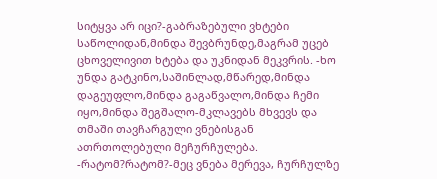სიტყვა არ იცი?-გაბრაზებული ვხტები საწოლიდან,მინდა შევბრუნდე,მაგრამ უცებ ცხოველივით ხტება და უკნიდან მეკვრის. -ხო უნდა გატკინო,საშინლად,მწარედ,მინდა დაგეუფლო,მინდა გაგაწვალო,მინდა ჩემი იყო,მინდა შეგშალო-მკლავებს მხვევს და თმაში თავჩარგული ვნებისგან ათრთოლებული მეჩურჩულება. -რატომ?რატომ?-მეც ვნება მერევა, ჩურჩულზე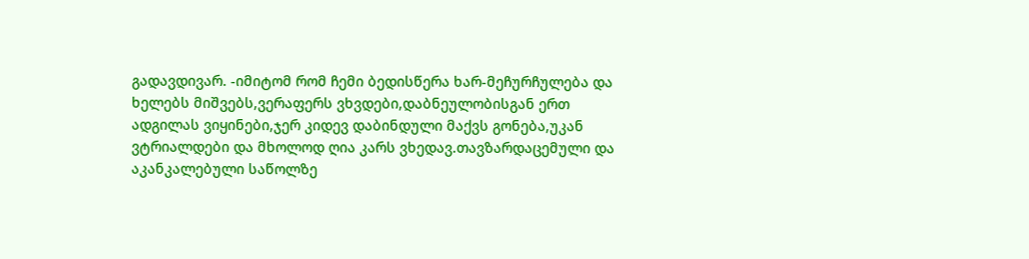გადავდივარ. -იმიტომ რომ ჩემი ბედისწერა ხარ-მეჩურჩულება და ხელებს მიშვებს,ვერაფერს ვხვდები,დაბნეულობისგან ერთ ადგილას ვიყინები,ჯერ კიდევ დაბინდული მაქვს გონება,უკან ვტრიალდები და მხოლოდ ღია კარს ვხედავ.თავზარდაცემული და აკანკალებული საწოლზე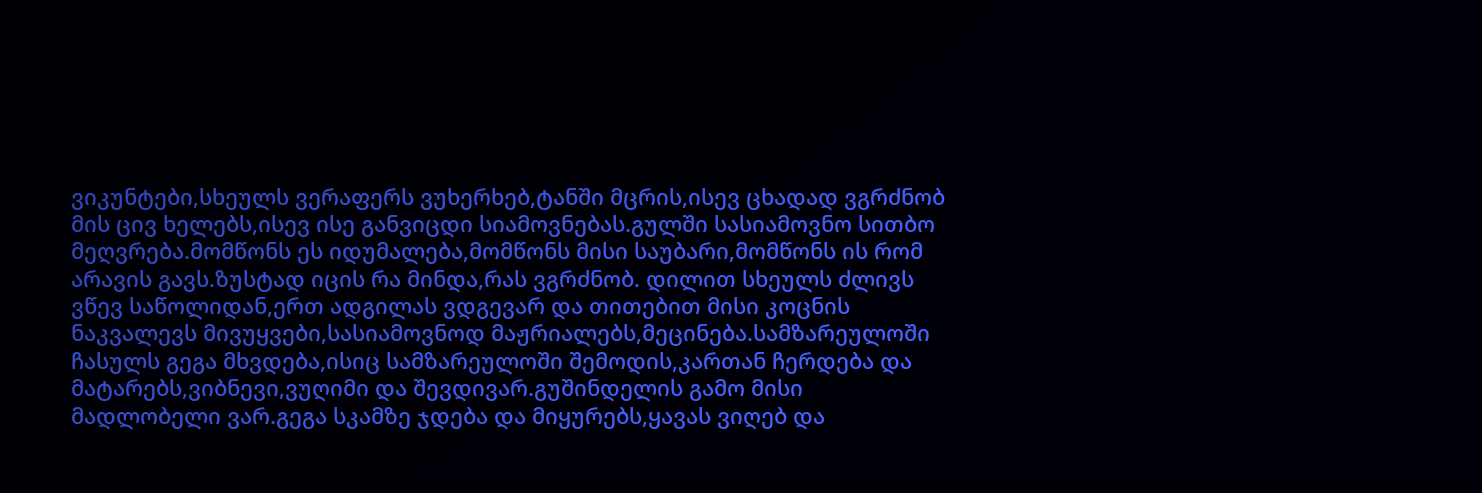ვიკუნტები,სხეულს ვერაფერს ვუხერხებ,ტანში მცრის,ისევ ცხადად ვგრძნობ მის ცივ ხელებს,ისევ ისე განვიცდი სიამოვნებას.გულში სასიამოვნო სითბო მეღვრება.მომწონს ეს იდუმალება,მომწონს მისი საუბარი,მომწონს ის რომ არავის გავს.ზუსტად იცის რა მინდა,რას ვგრძნობ. დილით სხეულს ძლივს ვწევ საწოლიდან,ერთ ადგილას ვდგევარ და თითებით მისი კოცნის ნაკვალევს მივუყვები,სასიამოვნოდ მაჟრიალებს,მეცინება.სამზარეულოში ჩასულს გეგა მხვდება,ისიც სამზარეულოში შემოდის,კართან ჩერდება და მატარებს,ვიბნევი,ვუღიმი და შევდივარ.გუშინდელის გამო მისი მადლობელი ვარ.გეგა სკამზე ჯდება და მიყურებს,ყავას ვიღებ და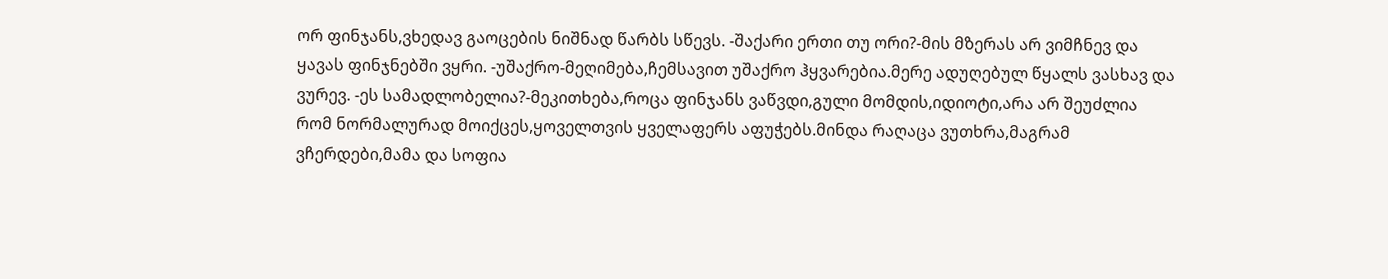ორ ფინჯანს,ვხედავ გაოცების ნიშნად წარბს სწევს. -შაქარი ერთი თუ ორი?-მის მზერას არ ვიმჩნევ და ყავას ფინჯნებში ვყრი. -უშაქრო-მეღიმება,ჩემსავით უშაქრო ჰყვარებია.მერე ადუღებულ წყალს ვასხავ და ვურევ. -ეს სამადლობელია?-მეკითხება,როცა ფინჯანს ვაწვდი,გული მომდის,იდიოტი,არა არ შეუძლია რომ ნორმალურად მოიქცეს,ყოველთვის ყველაფერს აფუჭებს.მინდა რაღაცა ვუთხრა,მაგრამ ვჩერდები,მამა და სოფია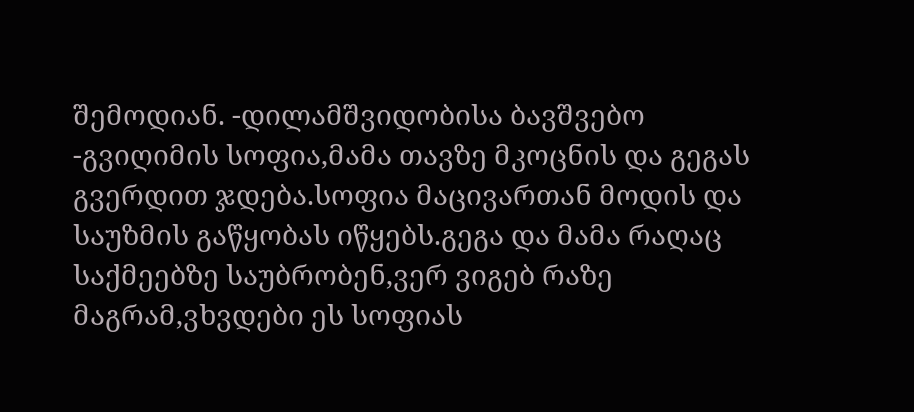შემოდიან. -დილამშვიდობისა ბავშვებო -გვიღიმის სოფია,მამა თავზე მკოცნის და გეგას გვერდით ჯდება.სოფია მაცივართან მოდის და საუზმის გაწყობას იწყებს.გეგა და მამა რაღაც საქმეებზე საუბრობენ,ვერ ვიგებ რაზე მაგრამ,ვხვდები ეს სოფიას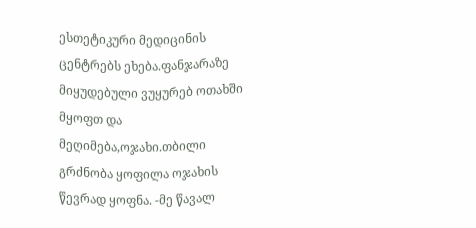ესთეტიკური მედიცინის ცენტრებს ეხება.ფანჯარაზე მიყუდებული ვუყურებ ოთახში მყოფთ და მეღიმება,ოჯახი.თბილი გრძნობა ყოფილა ოჯახის წევრად ყოფნა. -მე წავალ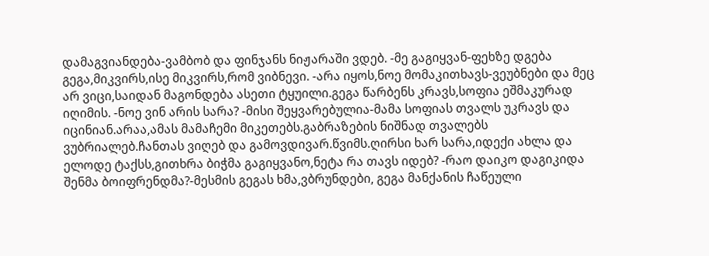დამაგვიანდება-ვამბობ და ფინჯანს ნიჟარაში ვდებ. -მე გაგიყვან-ფეხზე დგება გეგა,მიკვირს,ისე მიკვირს,რომ ვიბნევი. -არა იყოს,ნოე მომაკითხავს-ვეუბნები და მეც არ ვიცი,საიდან მაგონდება ასეთი ტყუილი.გეგა წარბენს კრავს,სოფია ეშმაკურად იღიმის. -ნოე ვინ არის სარა? -მისი შეყვარებულია-მამა სოფიას თვალს უკრავს და იცინიან.არაა,ამას მამაჩემი მიკეთებს.გაბრაზების ნიშნად თვალებს ვუბრიალებ.ჩანთას ვიღებ და გამოვდივარ.წვიმს.ღირსი ხარ სარა,იდექი ახლა და ელოდე ტაქსს,გითხრა ბიჭმა გაგიყვანო,ნეტა რა თავს იდებ? -რაო დაიკო დაგიკიდა შენმა ბოიფრენდმა?-მესმის გეგას ხმა,ვბრუნდები, გეგა მანქანის ჩაწეული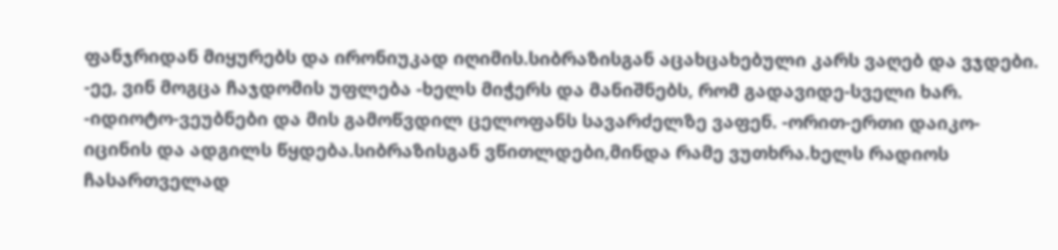ფანჯრიდან მიყურებს და ირონიუკად იღიმის.სიბრაზისგან აცახცახებული კარს ვაღებ და ვჯდები. -ეე, ვინ მოგცა ჩაჯდომის უფლება -ხელს მიჭერს და მანიშნებს, რომ გადავიდე-სველი ხარ. -იდიოტო-ვეუბნები და მის გამოწვდილ ცელოფანს სავარძელზე ვაფენ. -ორით-ერთი დაიკო-იცინის და ადგილს წყდება.სიბრაზისგან ვწითლდები,მინდა რამე ვუთხრა.ხელს რადიოს ჩასართველად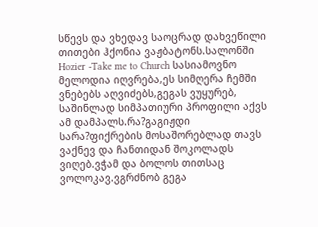სწევს და ვხედავ საოცრად დახვეწილი თითები ჰქონია ვაჟბატონს.სალონში Hozier -Take me to Church სასიამოვნო მელოდია იღვრება,ეს სიმღერა ჩემში ვნებებს აღვიძებს,გეგას ვუყურებ, საშინლად სიმპათიური პროფილი აქვს ამ დამპალს.რა?გაგიჟდი სარა?ფიქრების მოსაშორებლად თავს ვაქნევ და ჩანთიდან შოკოლადს ვიღებ.ვჭამ და ბოლოს თითსაც ვოლოკავ.ვგრძნობ გეგა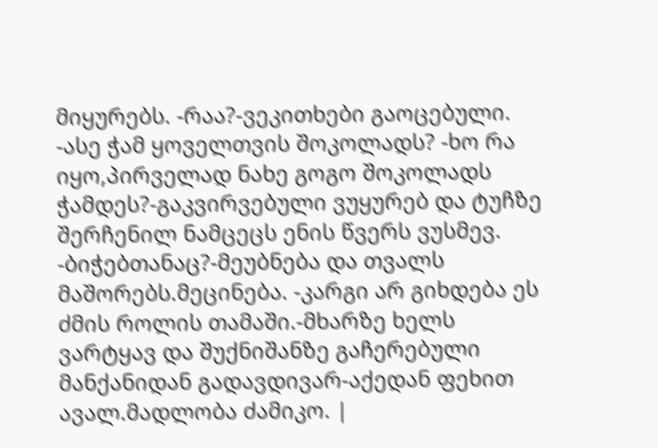მიყურებს. -რაა?-ვეკითხები გაოცებული. -ასე ჭამ ყოველთვის შოკოლადს? -ხო რა იყო,პირველად ნახე გოგო შოკოლადს ჭამდეს?-გაკვირვებული ვუყურებ და ტუჩზე შერჩენილ ნამცეცს ენის წვერს ვუსმევ. -ბიჭებთანაც?-მეუბნება და თვალს მაშორებს.მეცინება. -კარგი არ გიხდება ეს ძმის როლის თამაში.-მხარზე ხელს ვარტყავ და შუქნიშანზე გაჩერებული მანქანიდან გადავდივარ-აქედან ფეხით ავალ.მადლობა ძამიკო. |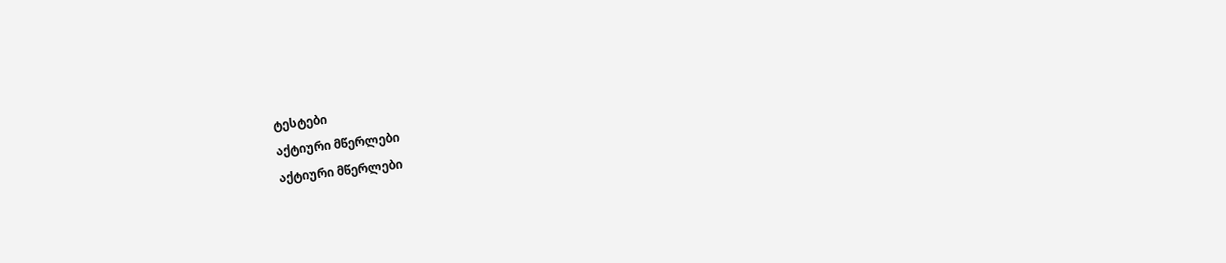ტესტები
აქტიური მწერლები
აქტიური მწერლები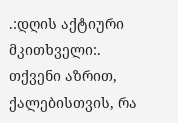.:დღის აქტიური მკითხველი:.
თქვენი აზრით, ქალებისთვის, რა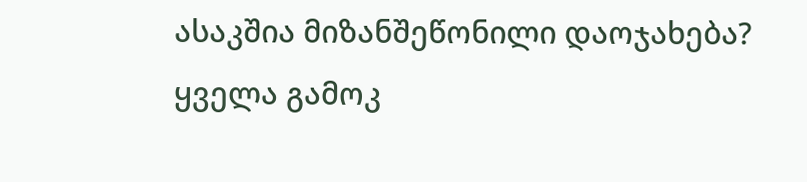ასაკშია მიზანშეწონილი დაოჯახება?
ყველა გამოკ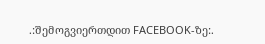.:შემოგვიერთდით FACEBOOK-ზე:.